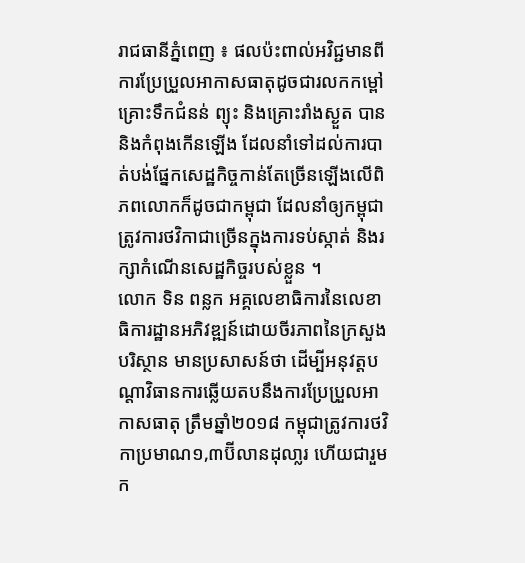រាជធានីភ្នំពេញ ៖ ផលប៉ះពាល់អវិជ្ជមានពីការប្រែប្រួលអាកាសធាតុដូចជារលកកម្ពៅ គ្រោះទឹកជំនន់ ព្យុះ និងគ្រោះរាំងស្ងួត បាននិងកំពុងកើនឡើង ដែលនាំទៅដល់ការបាត់បង់ផ្នែកសេដ្ឋកិច្ចកាន់តែច្រើនឡើងលើពិភពលោកក៏ដូចជាកម្ពុជា ដែលនាំឲ្យកម្ពុជាត្រូវការថវិកាជាច្រើនក្នុងការទប់ស្កាត់ និងរក្សាកំណើនសេដ្ឋកិច្ចរបស់ខ្លួន ។
លោក ទិន ពន្លក អគ្គលេខាធិការនៃលេខាធិការដ្ឋានអភិវឌ្ឍន៍ដោយចីរភាពនៃក្រសួងបរិស្ថាន មានប្រសាសន៍ថា ដើម្បីអនុវត្តបណ្តាវិធានការឆ្លើយតបនឹងការប្រែប្រួលអាកាសធាតុ ត្រឹមឆ្នាំ២០១៨ កម្ពុជាត្រូវការថវិកាប្រមាណ១,៣ប៊ីលានដុលា្លរ ហើយជារួម ក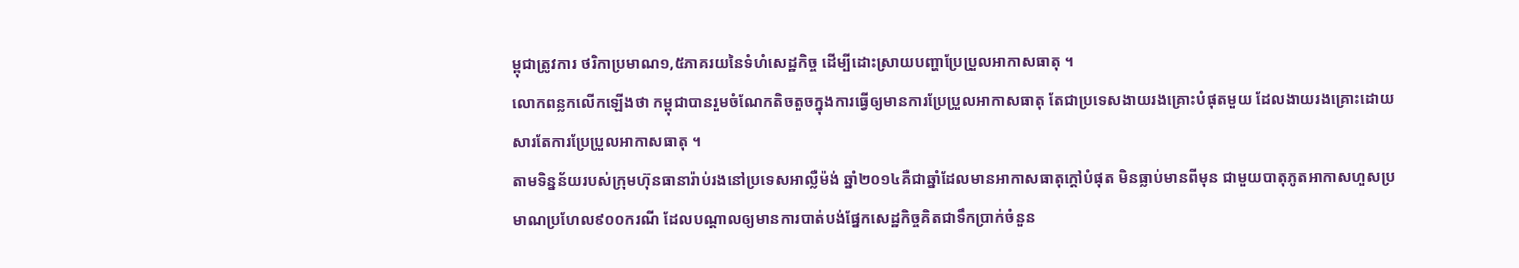ម្ពុជាត្រូវការ ថរិកាប្រមាណ១,៥ភាគរយនៃទំហំសេដ្ឋកិច្ច ដើម្បីដោះស្រាយបញ្ហាប្រែប្រួលអាកាសធាតុ ។
លោកពន្លកលើកឡើងថា កម្ពុជាបានរួមចំណែកតិចតួចក្នុងការធ្វើឲ្យមានការប្រែប្រួលអាកាសធាតុ តែជាប្រទេសងាយរងគ្រោះបំផុតមួយ ដែលងាយរងគ្រោះដោយសារតែការប្រែប្រួលអាកាសធាតុ ។
តាមទិន្នន័យរបស់ក្រុមហ៊ុនធានារ៉ាប់រងនៅប្រទេសអាល្លឺម៉ង់ ឆ្នាំ២០១៤គឺជាឆ្នាំដែលមានអាកាសធាតុក្តៅបំផុត មិនធ្លាប់មានពីមុន ជាមួយបាតុភូតអាកាសហួសប្រមាណប្រហែល៩០០ករណី ដែលបណ្តាលឲ្យមានការបាត់បង់ផ្នែកសេដ្ឋកិច្ចគិតជាទឹកប្រាក់ចំនួន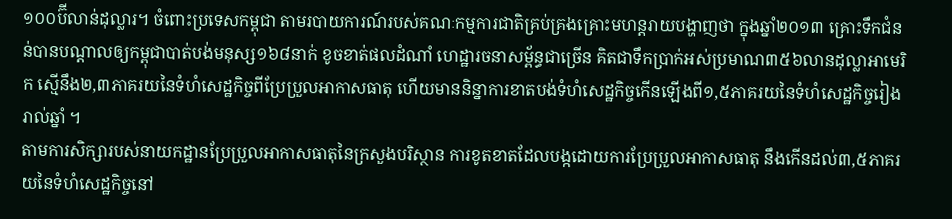១០០ប៊ីលាន់ដុល្លារ។ ចំពោះប្រទេសកម្ពុជា តាមរបាយការណ៍របស់គណៈកម្មការជាតិគ្រប់គ្រងគ្រោះមហន្តរាយបង្ហាញថា ក្នុងឆ្នាំ២០១៣ គ្រោះទឹកជំនន់បានបណ្តាលឲ្យកម្ពុជាបាត់បង់មនុស្ស១៦៨នាក់ ខូចខាត់ផលដំណាំ ហេដ្ឋារចនាសម្ព័ន្ធជាច្រើន គិតជាទឹកប្រាក់អស់ប្រមាណ៣៥៦លានដុល្លាអាមេរិក ស្មើនឹង២,៣ភាគរយនៃទំហំសេដ្ឋកិច្ចពីប្រែប្រួលអាកាសធាតុ ហើយមាននិន្នាការខាតបង់ទំហំសេដ្ឋកិច្ចកើនឡើងពី១,៥ភាគរយនៃទំហំសេដ្ឋកិច្ចរៀងរាល់ឆ្នាំ ។
តាមការសិក្សារបស់នាយកដ្ឋានប្រែប្រួលអាកាសធាតុនៃក្រសួងបរិស្ថាន ការខូតខាតដែលបង្កដោយការប្រែប្រួលអាកាសធាតុ នឹងកើនដល់៣,៥ភាគរយនៃទំហំសេដ្ឋកិច្ចនៅ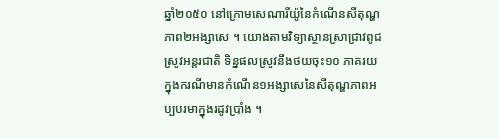ឆ្នាំ២០៥០ នៅក្រោមសេណារីយ៉ូនៃកំណើនសីតុណ្ហភាព២អង្សាសេ ។ យោងតាមវិទ្យាស្ថានស្រាជ្រាវពូជស្រូវអន្តរជាតិ ទិន្នផលស្រូវនឹងថយចុះ១០ ភាគរយក្នុងករណីមានកំណើន១អង្សាសេនៃសីតុណ្ហភាពអប្បបរមាក្នុងរដូវប្រាំង ។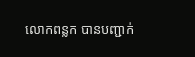លោកពន្លក បានបញ្ជាក់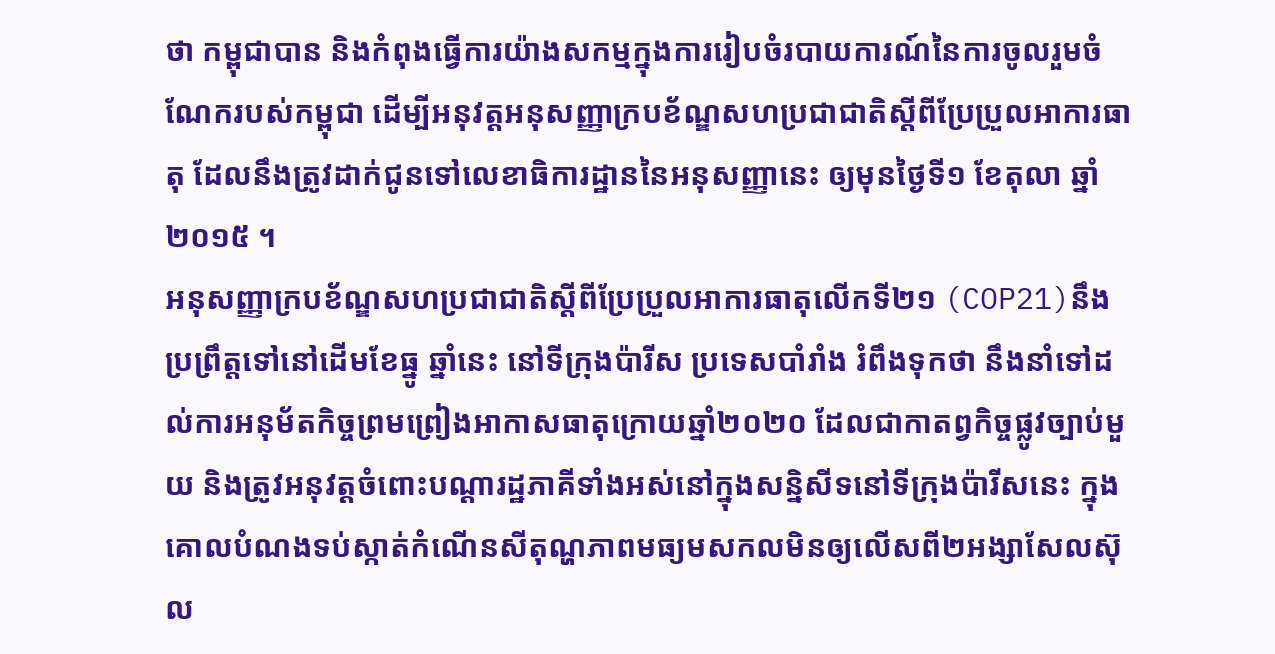ថា កម្ពុជាបាន និងកំពុងធ្វើការយ៉ាងសកម្មក្នុងការរៀបចំរបាយការណ៍នៃការចូលរួមចំណែករបស់កម្ពុជា ដើម្បីអនុវត្តអនុសញ្ញាក្របខ័ណ្ឌសហប្រជាជាតិស្តីពីប្រែប្រួលអាការធាតុ ដែលនឹងត្រូវដាក់ជូនទៅលេខាធិការដ្ឋាននៃអនុសញ្ញានេះ ឲ្យមុនថ្ងៃទី១ ខែតុលា ឆ្នាំ២០១៥ ។
អនុសញ្ញាក្របខ័ណ្ឌសហប្រជាជាតិស្តីពីប្រែប្រួលអាការធាតុលើកទី២១ (COP21)នឹងប្រព្រឹត្តទៅនៅដើមខែធ្នូ ឆ្នាំនេះ នៅទីក្រុងប៉ារីស ប្រទេសបាំរាំង រំពឹងទុកថា នឹងនាំទៅដល់ការអនុម័តកិច្ចព្រមព្រៀងអាកាសធាតុក្រោយឆ្នាំ២០២០ ដែលជាកាតព្វកិច្ចផ្លូវច្បាប់មួយ និងត្រូវអនុវត្តចំពោះបណ្តារដ្ឋភាគីទាំងអស់នៅក្នុងសន្និសីទនៅទីក្រុងប៉ារីសនេះ ក្នុងគោលបំណងទប់ស្កាត់កំណើនសីតុណ្ហភាពមធ្យមសកលមិនឲ្យលើសពី២អង្សាសែលស៊ុល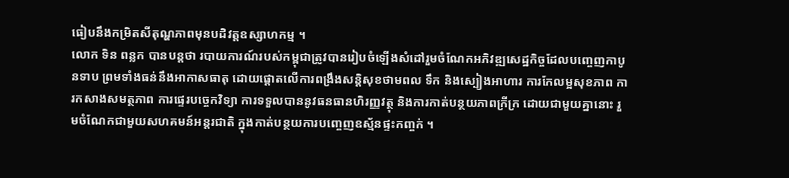ធៀបនឹងកម្រិតសីតុណ្ហភាពមុនបដិវត្តឧស្សាហកម្ម ។
លោក ទិន ពន្លក បានបន្តថា របាយការណ៍របស់កម្ពុជាត្រូវបានរៀបចំឡើងសំដៅរួមចំណែកអភិវឌ្ឍសេដ្ឋកិច្ចដែលបញ្ចេញកាបូនទាប ព្រមទាំងធន់នឹងអាកាសធាតុ ដោយផ្តោតលើការពង្រឹងសន្តិសុខថាមពល ទឹក និងស្បៀងអាហារ ការកែលម្អសុខភាព ការកសាងសមត្ថភាព ការផ្ទេរបច្ចេកវិទ្យា ការទទួលបាននូវធនធានហិរញ្ញវត្ថុ និងការកាត់បន្ថយភាពក្រីក្រ ដោយជាមួយគ្នានោះ រួមចំណែកជាមួយសហគមន៍អន្តរជាតិ ក្នុងកាត់បន្ថយការបញ្ចេញឧស្ម័នផ្ទះកញ្ចក់ ។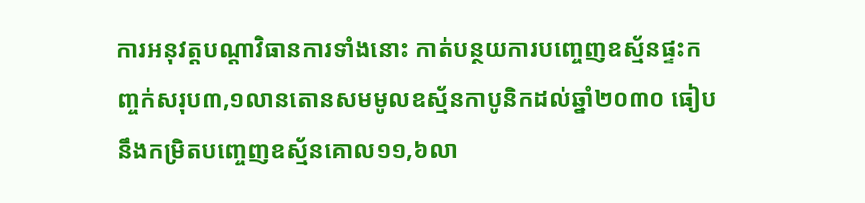ការអនុវត្តបណ្តាវិធានការទាំងនោះ កាត់បន្ថយការបញ្ចេញឧស្ម័នផ្ទះកញ្ចក់សរុប៣,១លានតោនសមមូលឧស្ម័នកាបូនិកដល់ឆ្នាំ២០៣០ ធៀបនឹងកម្រិតបញ្ចេញឧស្ម័នគោល១១,៦លា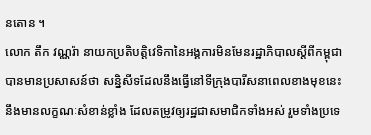នតោន ។
លោក តឹក វណ្ណរ៉ា នាយកប្រតិបត្តិវេទិកានៃអង្គការមិនមែនរដ្ឋាភិបាលស្តីពីកម្ពុជា បានមានប្រសាសន៍ថា សន្និសីទដែលនឹងធ្វើនៅទីក្រុងបារីសនាពេលខាងមុខនេះ នឹងមានលក្ខណៈសំខាន់ខ្លាំង ដែលតម្រូវឲ្យរដ្ឋជាសមាជិកទាំងអស់ រួមទាំងប្រទេ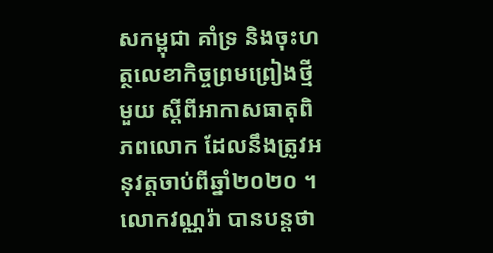សកម្ពុជា គាំទ្រ និងចុះហត្ថលេខាកិច្ចព្រមព្រៀងថ្មីមួយ ស្តីពីអាកាសធាតុពិភពលោក ដែលនឹងត្រូវអនុវត្តចាប់ពីឆ្នាំ២០២០ ។
លោកវណ្ណរ៉ា បានបន្ដថា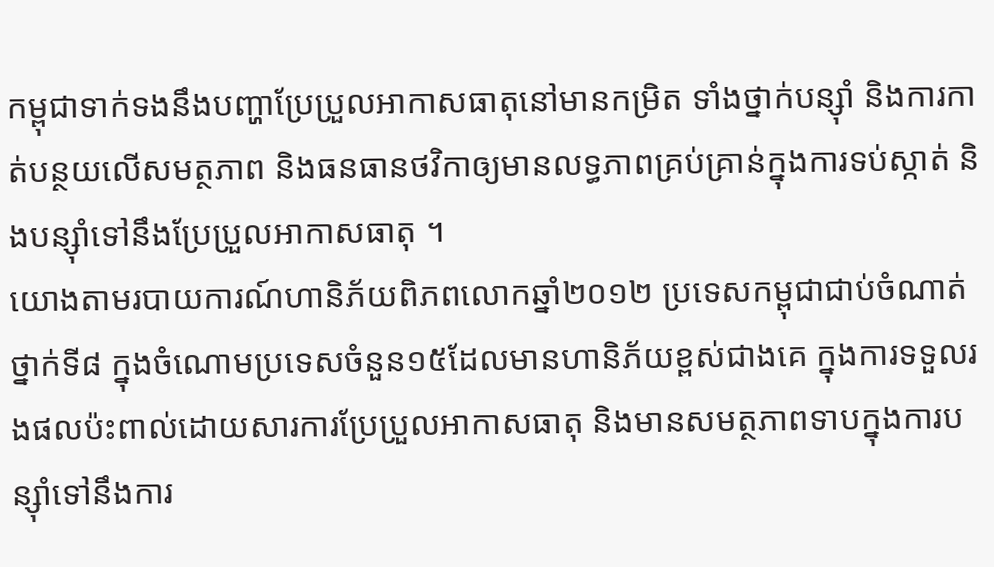កម្ពុជាទាក់ទងនឹងបញ្ហាប្រែប្រួលអាកាសធាតុនៅមានកម្រិត ទាំងថ្នាក់បន្សុំា និងការកាត់បន្ថយលើសមត្ថភាព និងធនធានថវិកាឲ្យមានលទ្ធភាពគ្រប់គ្រាន់ក្នុងការទប់ស្កាត់ និងបន្សុំាទៅនឹងប្រែប្រួលអាកាសធាតុ ។
យោងតាមរបាយការណ៍ហានិភ័យពិភពលោកឆ្នាំ២០១២ ប្រទេសកម្ពុជាជាប់ចំណាត់ថ្នាក់ទី៨ ក្នុងចំណោមប្រទេសចំនួន១៥ដែលមានហានិភ័យខ្ពស់ជាងគេ ក្នុងការទទួលរងផលប៉ះពាល់ដោយសារការប្រែប្រួលអាកាសធាតុ និងមានសមត្ថភាពទាបក្នុងការបន្សុំាទៅនឹងការ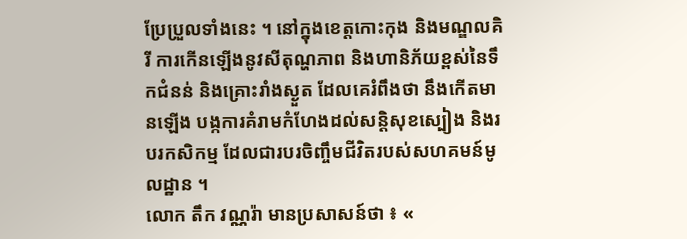ប្រែប្រួលទាំងនេះ ។ នៅក្នុងខេត្ដកោះកុង និងមណ្ឌលគិរី ការកើនឡើងនូវសីតុណ្ហភាព និងហានិភ័យខ្ពស់នៃទឹកជំនន់ និងគ្រោះរាំងស្ងួត ដែលគេរំពឹងថា នឹងកើតមានឡើង បង្កការគំរាមកំហែងដល់សន្ដិសុខស្បៀង និងរបរកសិកម្ម ដែលជារបរចិញ្ចឹមជីវិតរបស់សហគមន៍មូលដ្ឋាន ។
លោក តឹក វណ្ណរ៉ា មានប្រសាសន៍ថា ៖ «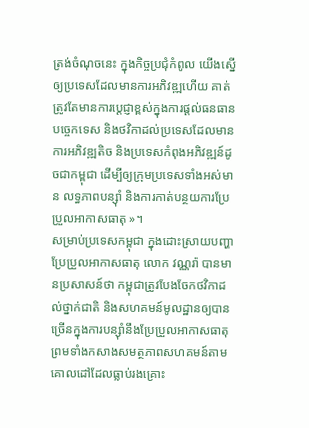ត្រង់ចំណុចនេះ ក្នុងកិច្ចប្រជុំកំពូល យើងស្នើឲ្យប្រទេសដែលមានការអភិវឌ្ឍហើយ គាត់ត្រូវតែមានការប្តេជ្ញាខ្ពស់ក្នុងការផ្តល់ធនធានបច្ចេកទេស និងថវិកាដល់ប្រទេសដែលមានការអភិវឌ្ឍតិច និងប្រទេសកំពុងអភិវឌ្ឍន៍ដូចជាកម្ពុជា ដើម្បីឲ្យក្រុមប្រទេសទាំងអស់មាន លទ្ធភាពបន្ស៊ាំ និងការកាត់បន្ថយការប្រែប្រួលអាកាសធាតុ »។
សម្រាប់ប្រទេសកម្ពុជា ក្នុងដោះស្រាយបញ្ហាប្រែប្រួលអាកាសធាតុ លោក វណ្ណរ៉ា បានមានប្រសាសន៍ថា កម្ពុជាត្រូវបែងចែកថវិកាដល់ថ្នាក់ជាតិ និងសហគមន៍មូលដ្ឋានឲ្យបានច្រើនក្នុងការបន្ស៊ាំនឹងប្រែប្រួលអាកាសធាតុ ព្រមទាំងកសាងសមត្ថភាពសហគមន៍តាមគោលដៅដែលធ្លាប់រងគ្រោះ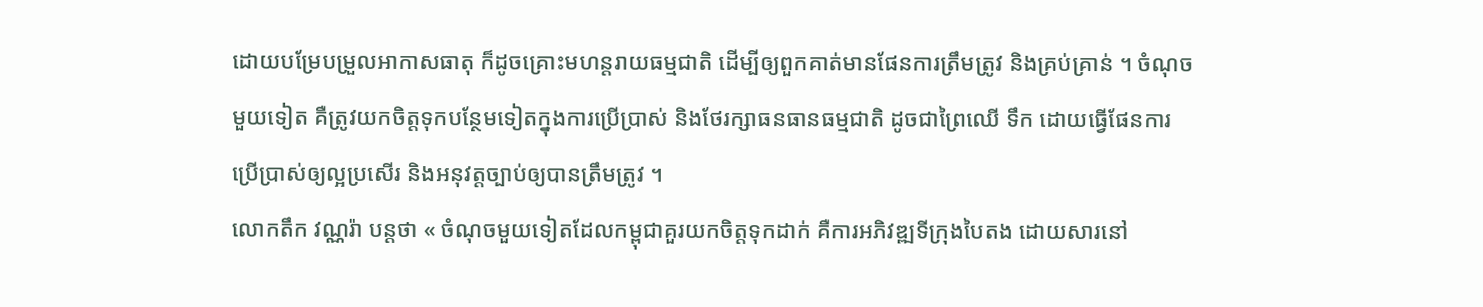ដោយបម្រែបម្រួលអាកាសធាតុ ក៏ដូចគ្រោះមហន្តរាយធម្មជាតិ ដើម្បីឲ្យពួកគាត់មានផែនការត្រឹមត្រូវ និងគ្រប់គ្រាន់ ។ ចំណុចមួយទៀត គឺត្រូវយកចិត្តទុកបន្ថែមទៀតក្នុងការប្រើប្រាស់ និងថែរក្សាធនធានធម្មជាតិ ដូចជាព្រៃឈើ ទឹក ដោយធ្វើផែនការប្រើប្រាស់ឲ្យល្អប្រសើរ និងអនុវត្តច្បាប់ឲ្យបានត្រឹមត្រូវ ។
លោកតឹក វណ្ណរ៉ា បន្ដថា « ចំណុចមួយទៀតដែលកម្ពុជាគួរយកចិត្តទុកដាក់ គឺការអភិវឌ្ឍទីក្រុងបៃតង ដោយសារនៅ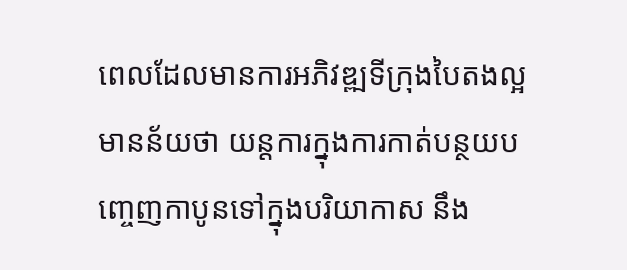ពេលដែលមានការអភិវឌ្ឍទីក្រុងបៃតងល្អ មានន័យថា យន្តការក្នុងការកាត់បន្ថយបញ្ចេញកាបូនទៅក្នុងបរិយាកាស នឹង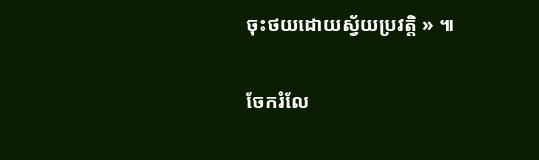ចុះថយដោយស្វ័យប្រវត្តិ » ៕


ចែករំលែ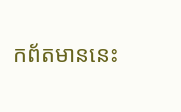កព័តមាននេះ